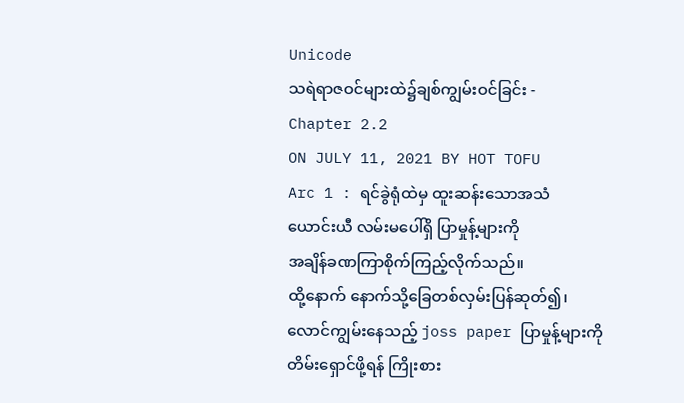Unicode
သရဲရာဇဝင်များထဲ၌ချစ်ကျွမ်းဝင်ခြင်း -
Chapter 2.2
ON JULY 11, 2021 BY HOT TOFU
Arc 1 : ရင်ခွဲရုံထဲမှ ထူးဆန်းသောအသံ
ယောင်းယီ လမ်းမပေါ်ရှိ ပြာမှုန့်များကို
အချိန်ခဏကြာစိုက်ကြည့်လိုက်သည်။
ထို့နောက် နောက်သို့ခြေတစ်လှမ်းပြန်ဆုတ်၍၊
လောင်ကျွမ်းနေသည့် joss paper ပြာမှုန့်များကို
တိမ်းရှောင်ဖို့ရန် ကြိုးစား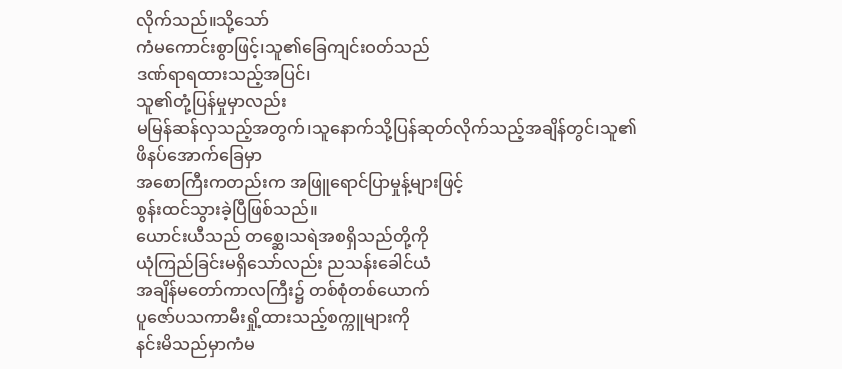လိုက်သည်။သို့သော်
ကံမကောင်းစွာဖြင့်၊သူ၏ခြေကျင်းဝတ်သည်
ဒဏ်ရာရထားသည့်အပြင်၊
သူ၏တုံ့ပြန်မှုမှာလည်း
မမြန်ဆန်လှသည့်အတွက်၊သူနောက်သို့ပြန်ဆုတ်လိုက်သည့်အချိန်တွင်၊သူ၏ဖိနပ်အောက်ခြေမှာ
အစောကြီးကတည်းက အဖြူရောင်ပြာမှုန့်များဖြင့်
စွန်းထင်သွားခဲ့ပြီဖြစ်သည်။
ယောင်းယီသည် တစ္ဆေ၊သရဲအစရှိသည်တို့ကို
ယုံကြည်ခြင်းမရှိသော်လည်း ညသန်းခေါင်ယံ
အချိန်မတော်ကာလကြီး၌ တစ်စုံတစ်ယောက်
ပူဇော်ပသကာမီးရှို့ထားသည့်စက္ကူများကို
နင်းမိသည်မှာကံမ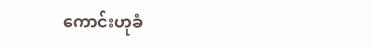ကောင်းဟုခံ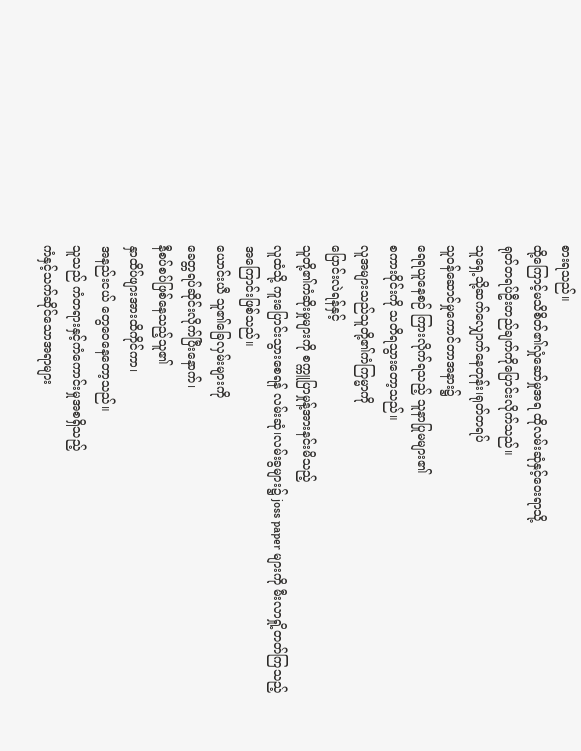စားရသည်။
ထို့ကြောင့်မသိစိတ်၏လှုံဆော်မှုအရ ထိုလမ်းဆုံနှင့်ဝေးရာသို့
ရုတ်တရပ်ဦးတည်ချက်ကိုပြောင်းလိုက်သည်။
သူရှေ့သို့ဆက်လျှောက်နေတုန်း၊ရုတ်တရပ်
သူဝန်ဆောင်မှုကောင်တာအနား၌
ရေရယူနေစဉ် ကြားလိုက်ရသည့် သူနာပြုမများ၏
စကားဝိုင်းကို သတိရသွားတော့သည်။
လူအများသည်သူတို့၏ကံကြမ္မာကို
ပြောင်းလဲရန်နှင့်
သူတို့၏ကံဆိုးမှုများကို စက္ကူပြာမှုန့်အားနင်းမိသည့်
လူထံသို့ ကူးပြောင်းသွားစေရန် လမ်းဆုံ၊လမ်းခွများ၌ joss paper များကို မီးလာရှို့တတ်ကြသည့်
အကြောင်းဖြစ်သည်။
ယောင်းယီ သူ၏ခြေလှမ်းများကို
ခေတ္တရပ်ဆိုင်းလိုက်ပြီးနောက်၊
နီစပ်စပ်ဖြစ်နေသည့်သူ၏
နှာထိပ်ဖျားအားထိကိုင်ကာ၊
အနည်းငယ် တွေဝေနေတော့သည်။
သူသည် ကံတရားနှင့်ကံကောင်းမှုအစရှိသည့်
ကံနှင့်သက်ဆိုင်သောအရာများ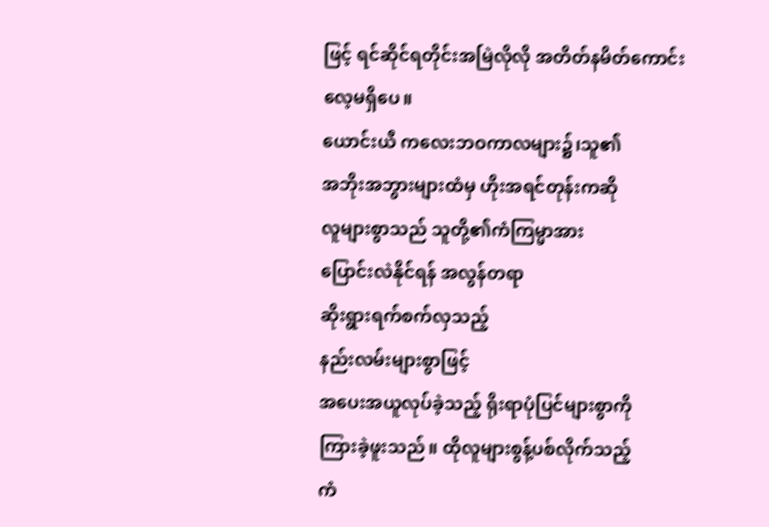ဖြင့် ရင်ဆိုင်ရတိုင်းအမြဲလိုလို အတိတ်နမိတ်ကောင်းလေ့မရှိပေ။
ယောင်းယီ ကလေးဘဝကာလများ၌၊သူ၏
အဘိုးအဘွားများထံမှ ဟိုးအရင်တုန်းကဆို
လူများစွာသည် သူတို့၏ကံကြမ္မာအား
ပြောင်းလဲနိုင်ရန် အလွန်တရာ
ဆိုးရွားရက်စက်လှသည့်
နည်းလမ်းများစွာဖြင့်
အပေးအယူလုပ်ခဲ့သည့် ရိုးရာပုံပြင်များစွာကို
ကြားခဲ့ဖူးသည်။ ထိုလူများစွန့်ပစ်လိုက်သည့်
ကံ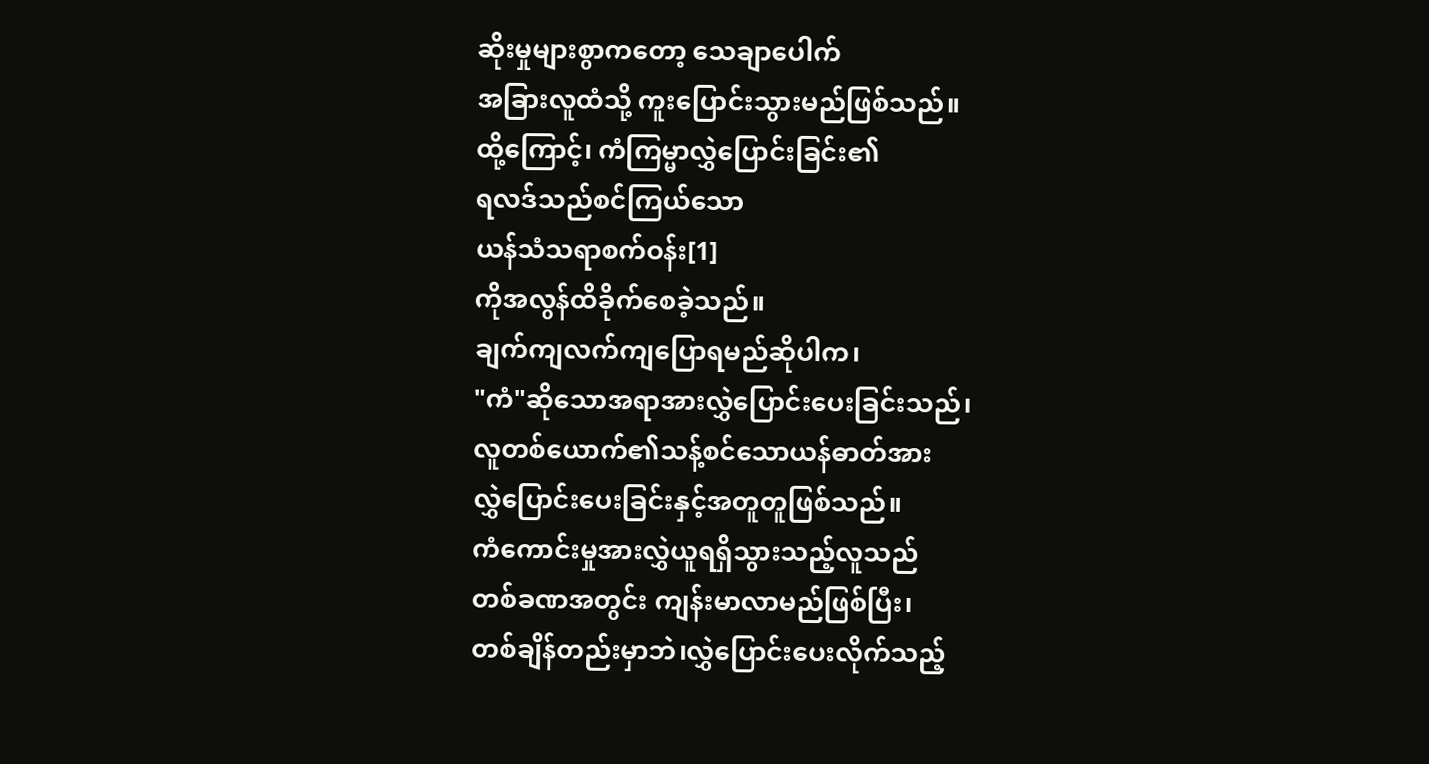ဆိုးမှုများစွာကတော့ သေချာပေါက်
အခြားလူထံသို့ ကူးပြောင်းသွားမည်ဖြစ်သည်။
ထို့ကြောင့်၊ ကံကြမ္မာလွှဲပြောင်းခြင်း၏
ရလဒ်သည်စင်ကြယ်သော
ယန်သံသရာစက်ဝန်း[1]
ကိုအလွန်ထိခိုက်စေခဲ့သည်။
ချက်ကျလက်ကျပြောရမည်ဆိုပါက၊
"ကံ"ဆိုသောအရာအားလွှဲပြောင်းပေးခြင်းသည်၊
လူတစ်ယောက်၏သန့်စင်သောယန်ဓာတ်အား
လွှဲပြောင်းပေးခြင်းနှင့်အတူတူဖြစ်သည်။
ကံကောင်းမှုအားလွှဲယူရရှိသွားသည့်လူသည်
တစ်ခဏအတွင်း ကျန်းမာလာမည်ဖြစ်ပြီး၊
တစ်ချိန်တည်းမှာဘဲ၊လွှဲပြောင်းပေးလိုက်သည့်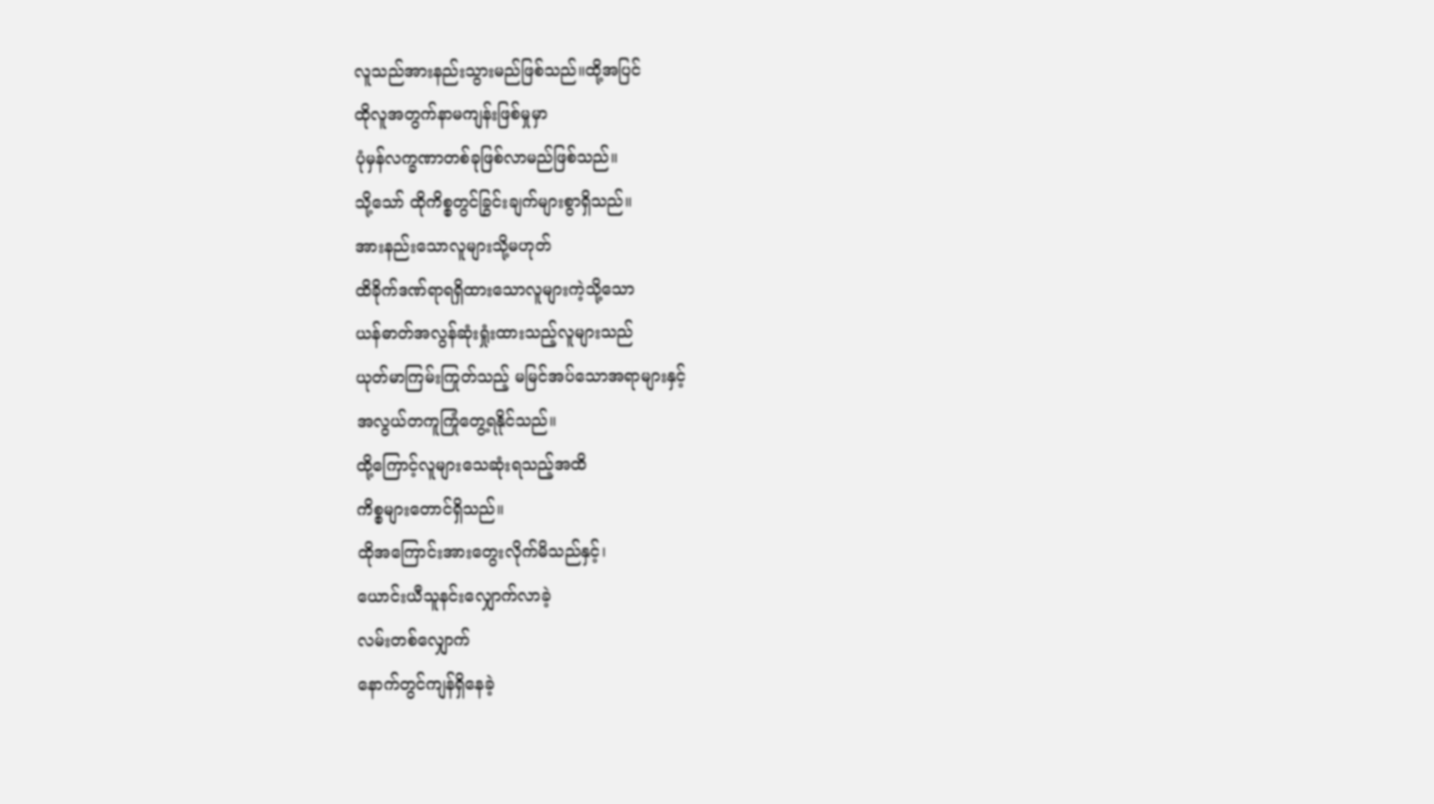လူသည်အားနည်းသွားမည်ဖြစ်သည်။ထို့အပြင်
ထိုလူအတွက်နာမကျန်းဖြစ်မှုမှာ
ပုံမှန်လက္ခဏာတစ်ခုဖြစ်လာမည်ဖြစ်သည်။
သို့သော် ထိုကိစ္စတွင်ခြွင်းချက်များစွာရှိသည်။
အားနည်းသောလူများသို့မဟုတ်
ထိခိုက်ဒဏ်ရာရရှိထားသောလူများကဲ့သို့သော
ယန်ဓာတ်အလွန်ဆုံးရှုံးထားသည့်လူများသည်
ယုတ်မာကြမ်းကြုတ်သည့် မမြင်အပ်သောအရာများနှင့်
အလွယ်တကူကြုံတွေ့ရနိုင်သည်။
ထို့ကြောင့်လူများသေဆုံးရသည့်အထိ
ကိစ္စများတောင်ရှိသည်။
ထိုအကြောင်းအားတွေးလိုက်မိသည်နှင့်၊
ယောင်းယီသူနင်းလျှောက်လာခဲ့
လမ်းတစ်လျှောက်
နောက်တွင်ကျန်ရှိနေခဲ့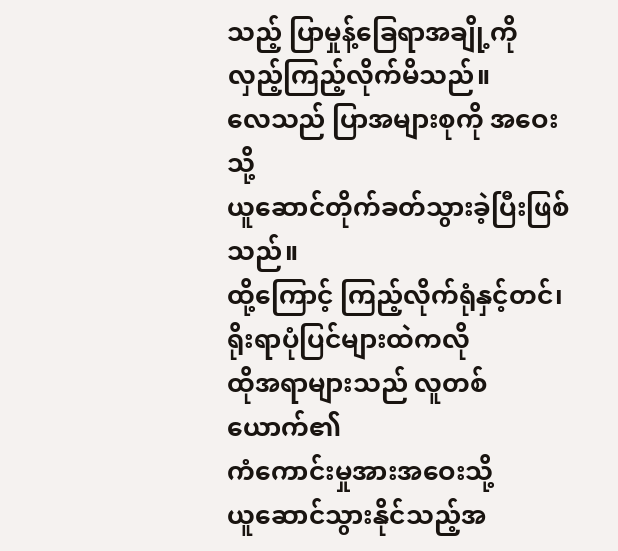သည့် ပြာမှုန့်ခြေရာအချို့ကို
လှည့်ကြည့်လိုက်မိသည်။
လေသည် ပြာအများစုကို အဝေးသို့
ယူဆောင်တိုက်ခတ်သွားခဲ့ပြီးဖြစ်သည်။
ထို့ကြောင့် ကြည့်လိုက်ရုံနှင့်တင်၊
ရိုးရာပုံပြင်များထဲကလို
ထိုအရာများသည် လူတစ်ယောက်၏
ကံကောင်းမှုအားအဝေးသို့
ယူဆောင်သွားနိုင်သည့်အ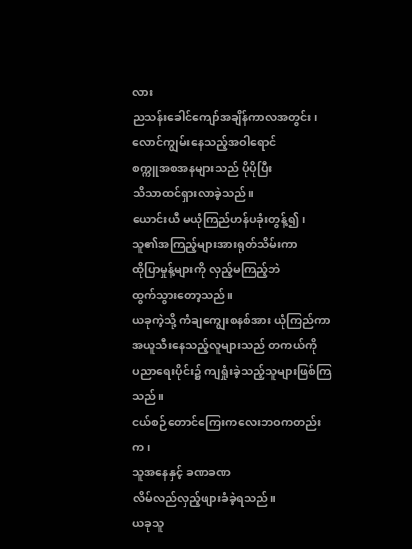လား
ညသန်းခေါင်ကျော်အချိန်ကာလအတွင်း၊
လောင်ကျွမ်းနေသည့်အဝါရောင်
စက္ကူအစအနများသည် ပိုပိုပြီး
သိသာထင်ရှားလာခဲ့သည်။
ယောင်းယီ မယုံကြည်ဟန်ပခုံးတွန့်၍၊
သူ၏အကြည့်များအားရုတ်သိမ်းကာ
ထိုပြာမှုန့်များကို လှည့်မကြည့်ဘဲ
ထွက်သွားတော့သည်။
ယခုကဲ့သို့ ကံချကျွေးစနစ်အား ယုံကြည်ကာ
အယူသီးနေသည့်လူများသည် တကယ်ကို
ပညာရေးပိုင်း၌ ကျရှုံးခဲ့သည့်သူများဖြစ်ကြသည်။
ငယ်စဉ်တောင်ကြေးကလေးဘဝကတည်းက၊
သူအနေနှင့် ခဏခဏ
လိမ်လည်လှည့်ဖျားခံခဲ့ရသည်။
ယခုသူ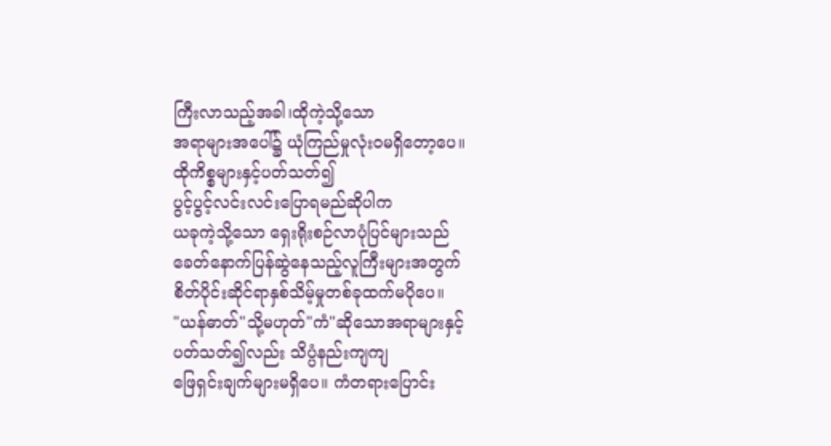ကြီးလာသည့်အခါ၊ထိုကဲ့သို့သော
အရာများအပေါ်၌ ယုံကြည်မှုလုံးဝမရှိတော့ပေ။
ထိုကိစ္စများနှင့်ပတ်သတ်၍
ပွင့်ပွင့်လင်းလင်းပြောရမည်ဆိုပါက
ယခုကဲ့သို့သော ရှေးရိုးစဉ်လာပုံပြင်များသည်
ခေတ်နောက်ပြန်ဆွဲနေသည့်လူကြီးများအတွက်
စိတ်ပိုင်းဆိုင်ရာနှစ်သိမ့်မှုတစ်ခုထက်မပိုပေ။
"ယန်ဓာတ်"သို့မဟုတ်"ကံ"ဆိုသောအရာများနှင့်
ပတ်သတ်၍လည်း သိပ္ပံနည်းကျကျ
ဖြေရှင်းချက်များမရှိပေ။ ကံတရားပြောင်း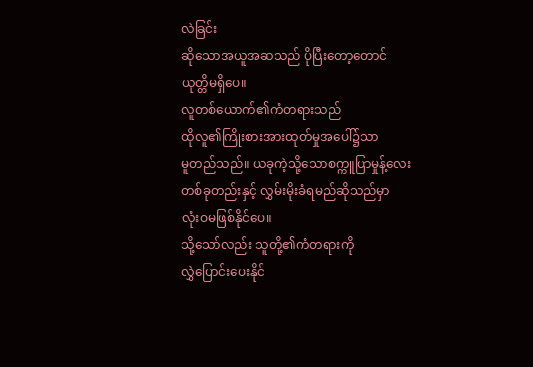လဲခြင်း
ဆိုသောအယူအဆသည် ပိုပြီးတော့တောင်
ယုတ္တိမရှိပေ။
လူတစ်ယောက်၏ကံတရားသည်
ထိုလူ၏ကြိုးစားအားထုတ်မှုအပေါ်၌သာ
မူတည်သည်။ ယခုကဲ့သို့သောစက္ကူပြာမှုန့်လေး
တစ်ခုတည်းနှင့် လွှမ်းမိုးခံရမည်ဆိုသည်မှာ
လုံးဝမဖြစ်နိုင်ပေ။
သို့သော်လည်း သူတို့၏ကံတရားကို
လွှဲပြောင်းပေးနိုင်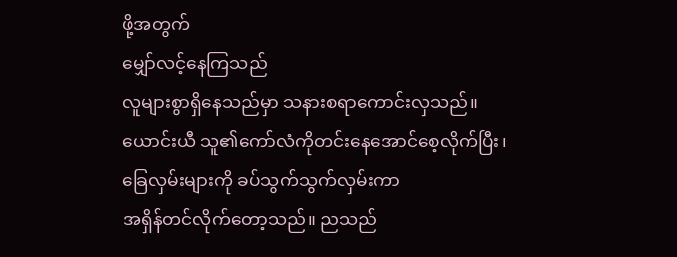ဖို့အတွက်
မျှော်လင့်နေကြသည်
လူများစွာရှိနေသည်မှာ သနားစရာကောင်းလှသည်။
ယောင်းယီ သူ၏ကော်လံကိုတင်းနေအောင်စေ့လိုက်ပြီး၊
ခြေလှမ်းများကို ခပ်သွက်သွက်လှမ်းကာ
အရှိန်တင်လိုက်တော့သည်။ ညသည်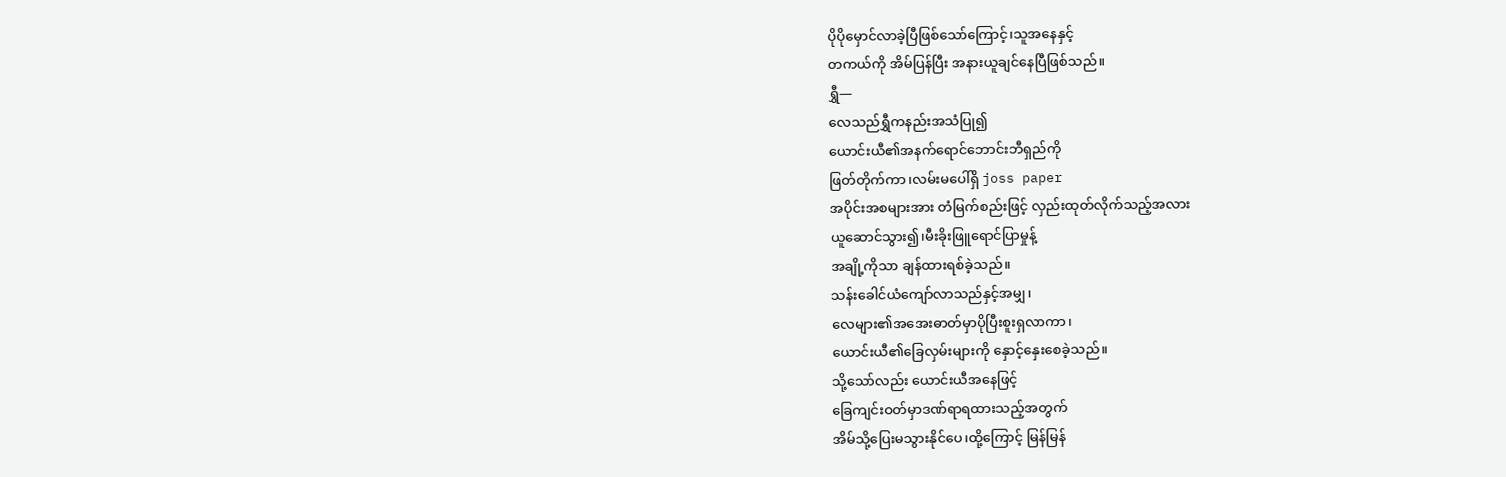ပိုပိုမှောင်လာခဲ့ပြီဖြစ်သော်ကြောင့်၊သူအနေနှင့်
တကယ်ကို အိမ်ပြန်ပြီး အနားယူချင်နေပြီဖြစ်သည်။
ရွှီ—
လေသည်ရွှီကနည်းအသံပြု၍
ယောင်းယီ၏အနက်ရောင်ဘောင်းဘီရှည်ကို
ဖြတ်တိုက်ကာ၊လမ်းမပေါ်ရှိ joss paper
အပိုင်းအစများအား တံမြက်စည်းဖြင့် လှည်းထုတ်လိုက်သည့်အလား
ယူဆောင်သွား၍၊မီးခိုးဖြူရောင်ပြာမှုန့်
အချို့ကိုသာ ချန်ထားရစ်ခဲ့သည်။
သန်းခေါင်ယံကျော်လာသည်နှင့်အမျှ၊
လေများ၏အအေးဓာတ်မှာပိုပြီးစူးရှလာကာ၊
ယောင်းယီ၏ခြေလှမ်းများကို နှောင့်နှေးစေခဲ့သည်။
သို့သော်လည်း ယောင်းယီအနေဖြင့်
ခြေကျင်းဝတ်မှာဒဏ်ရာရထားသည့်အတွက်
အိမ်သို့ပြေးမသွားနိုင်ပေ၊ထို့ကြောင့် မြန်မြန်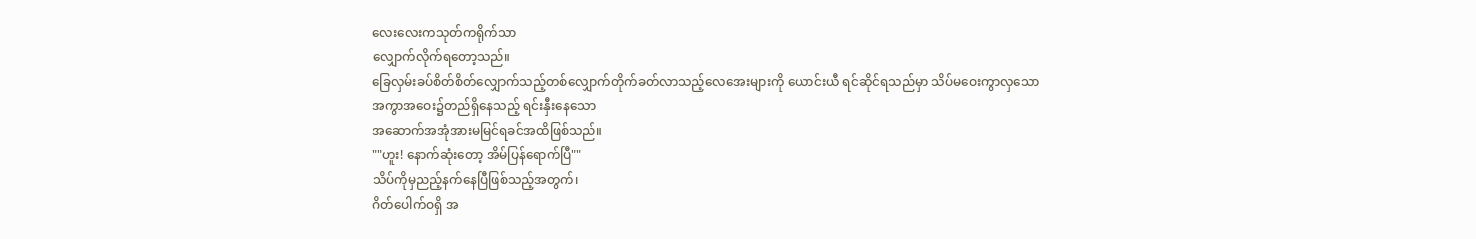လေးလေးကသုတ်ကရိုက်သာ
လျှောက်လိုက်ရတော့သည်။
ခြေလှမ်းခပ်စိတ်စိတ်လျှောက်သည့်တစ်လျှောက်တိုက်ခတ်လာသည့်လေအေးများကို ယောင်းယီ ရင်ဆိုင်ရသည်မှာ သိပ်မဝေးကွာလှသော
အကွာအဝေး၌တည်ရှိနေသည့် ရင်းနှီးနေသော
အဆောက်အအုံအားမမြင်ရခင်အထိဖြစ်သည်။
""ဟူး! နောက်ဆုံးတော့ အိမ်ပြန်ရောက်ပြီ""
သိပ်ကိုမှညည့်နက်နေပြီဖြစ်သည့်အတွက်၊
ဂိတ်ပေါက်ဝရှိ အ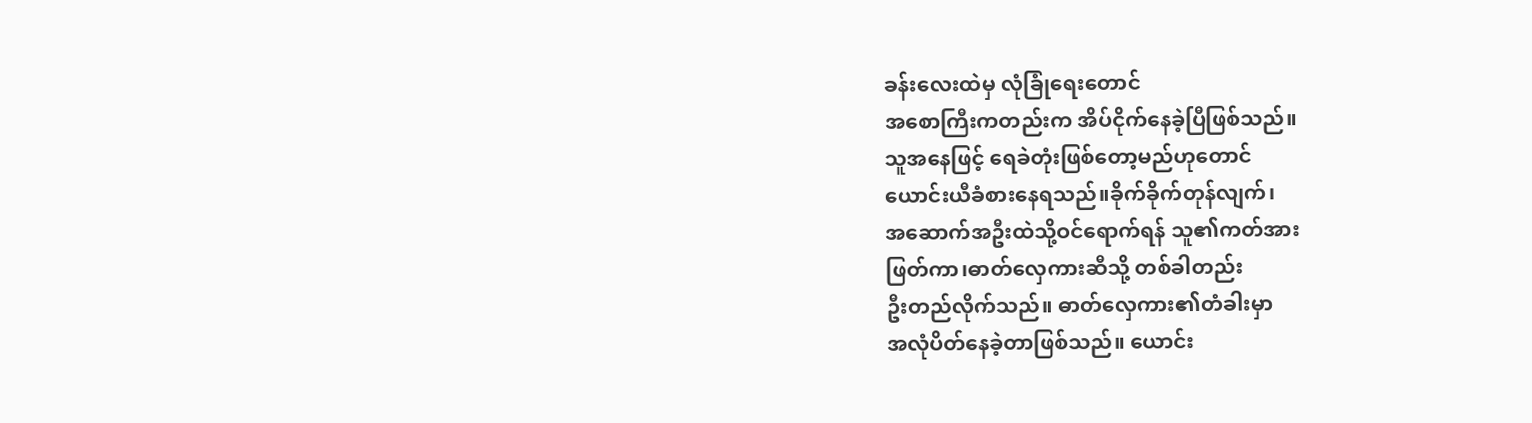ခန်းလေးထဲမှ လုံခြုံရေးတောင်
အစောကြီးကတည်းက အိပ်ငိုက်နေခဲ့ပြီဖြစ်သည်။
သူအနေဖြင့် ရေခဲတုံးဖြစ်တော့မည်ဟုတောင်
ယောင်းယီခံစားနေရသည်။ခိုက်ခိုက်တုန်လျက်၊
အဆောက်အဦးထဲသို့ဝင်ရောက်ရန် သူ၏ကတ်အား
ဖြတ်ကာ၊ဓာတ်လှေကားဆီသို့ တစ်ခါတည်း
ဦးတည်လိုက်သည်။ ဓာတ်လှေကား၏တံခါးမှာ
အလုံပိတ်နေခဲ့တာဖြစ်သည်။ ယောင်း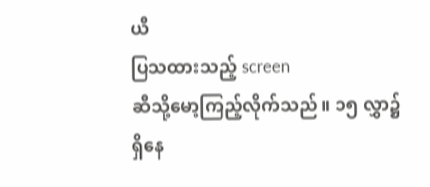ယီ
ပြသထားသည့် screen
ဆီသို့မော့ကြည့်လိုက်သည်။ ၁၅ လွှာ၌ရှိနေ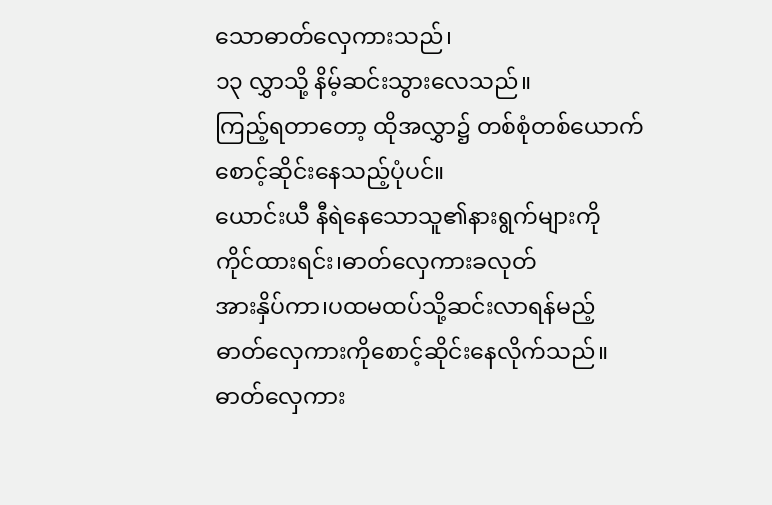သောဓာတ်လှေကားသည်၊
၁၃ လွှာသို့ နိမ့်ဆင်းသွားလေသည်။
ကြည့်ရတာတော့ ထိုအလွှာ၌ တစ်စုံတစ်ယောက်
စောင့်ဆိုင်းနေသည့်ပုံပင်။
ယောင်းယီ နီရဲနေသောသူ၏နားရွက်များကို
ကိုင်ထားရင်း၊ဓာတ်လှေကားခလုတ်
အားနှိပ်ကာ၊ပထမထပ်သို့ဆင်းလာရန်မည့်
ဓာတ်လှေကားကိုစောင့်ဆိုင်းနေလိုက်သည်။
ဓာတ်လှေကား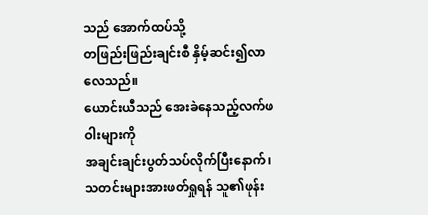သည် အောက်ထပ်သို့
တဖြည်းဖြည်းချင်းစီ နှိမ့်ဆင်း၍လာလေသည်။
ယောင်းယီသည် အေးခဲနေသည့်လက်ဖဝါးများကို
အချင်းချင်းပွတ်သပ်လိုက်ပြီးနောက်၊သတင်းများအားဖတ်ရှုရန် သူ၏ဖုန်း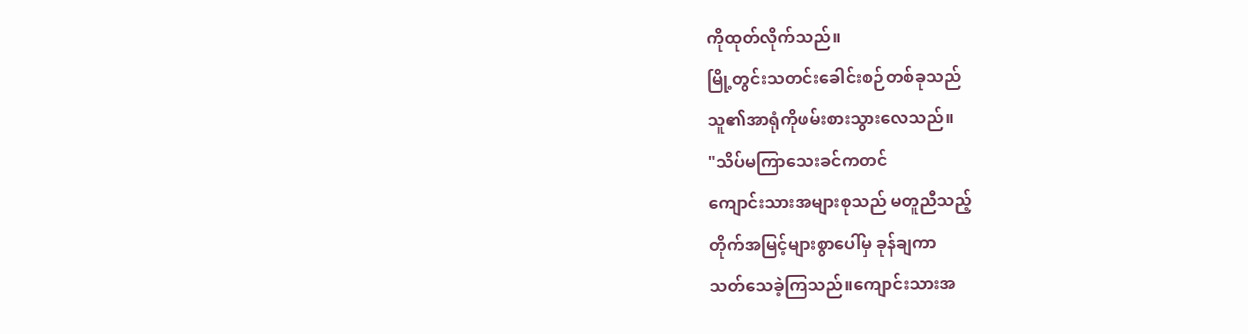ကိုထုတ်လိုက်သည်။
မြို့တွင်းသတင်းခေါင်းစဉ်တစ်ခုသည်
သူ၏အာရုံကိုဖမ်းစားသွားလေသည်။
"သိပ်မကြာသေးခင်ကတင်
ကျောင်းသားအများစုသည် မတူညီသည့်
တိုက်အမြင့်များစွာပေါ်မှ ခုန်ချကာ
သတ်သေခဲ့ကြသည်။ကျောင်းသားအ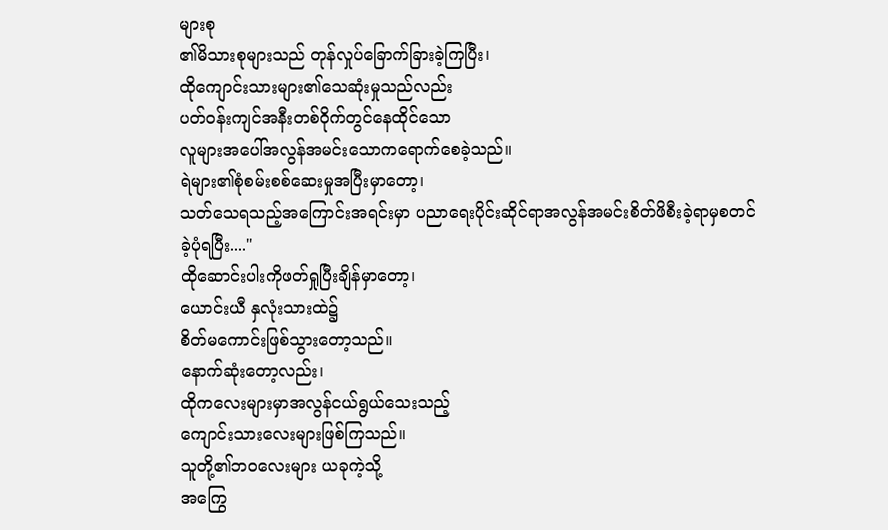များစု
၏မိသားစုများသည် တုန်လှုပ်ခြောက်ခြားခဲ့ကြပြီး၊
ထိုကျောင်းသားများ၏သေဆုံးမှုသည်လည်း
ပတ်ဝန်းကျင်အနီးတစ်ဝိုက်တွင်နေထိုင်သော
လူများအပေါ်အလွန်အမင်းသောကရောက်စေခဲ့သည်။
ရဲများ၏စုံစမ်းစစ်ဆေးမှုအပြီးမှာတော့၊
သတ်သေရသည့်အကြောင်းအရင်းမှာ ပညာရေးပိုင်းဆိုင်ရာအလွန်အမင်းစိတ်ဖိစီးခဲ့ရာမှစတင်ခဲ့ပုံရပြီး...."
ထိုဆောင်းပါးကိုဖတ်ရှုပြီးချိန်မှာတော့၊
ယောင်းယီ နှလုံးသားထဲ၌
စိတ်မကောင်းဖြစ်သွားတော့သည်။
နောက်ဆုံးတော့လည်း၊
ထိုကလေးများမှာအလွန်ငယ်ရွယ်သေးသည့်
ကျောင်းသားလေးများဖြစ်ကြသည်။
သူတို့၏ဘဝလေးများ ယခုကဲ့သို့
အကြွေ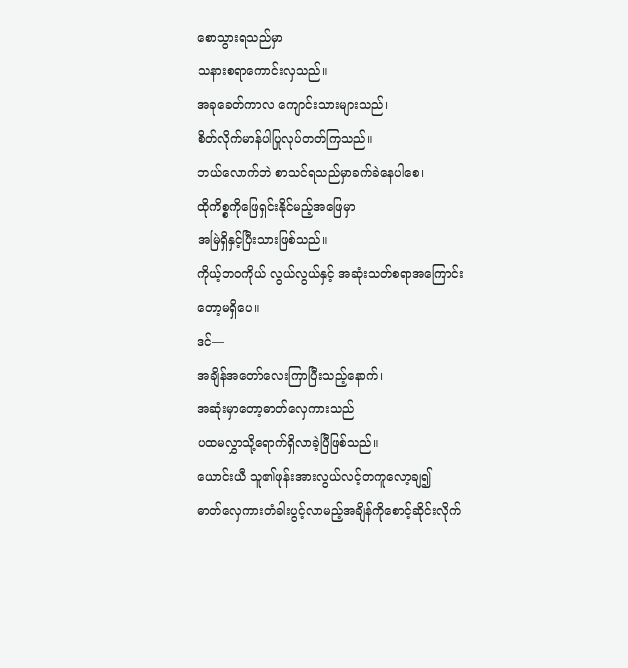စောသွားရသည်မှာ
သနားစရာကောင်းလှသည်။
အခုခေတ်ကာလ ကျောင်းသားများသည်၊
စိတ်လိုက်မာန်ပါပြုလုပ်တတ်ကြသည်။
ဘယ်လောက်ဘဲ စာသင်ရသည်မှာခက်ခဲနေပါစေ၊
ထိုကိစ္စကိုဖြေရှင်းနိုင်မည့်အဖြေမှာ
အမြဲရှိနှင့်ပြီးသားဖြစ်သည်။
ကိုယ့်ဘဝကိုယ် လွယ်လွယ်နှင့် အဆုံးသတ်စရာအကြောင်းတော့မရှိပေ။
ဒင်—
အချိန်အတော်လေးကြာပြီးသည့်နောက်၊
အဆုံးမှာတော့ဓာတ်လှေကားသည်
ပထမလွှာသို့ရောက်ရှိလာခဲ့ပြီဖြစ်သည်။
ယောင်းယီ သူ၏ဖုန်းအားလွယ်လင့်တကူလော့ချ၍
ဓာတ်လှေကားတံခါးပွင့်လာမည့်အချိန်ကိုစောင့်ဆိုင်းလိုက်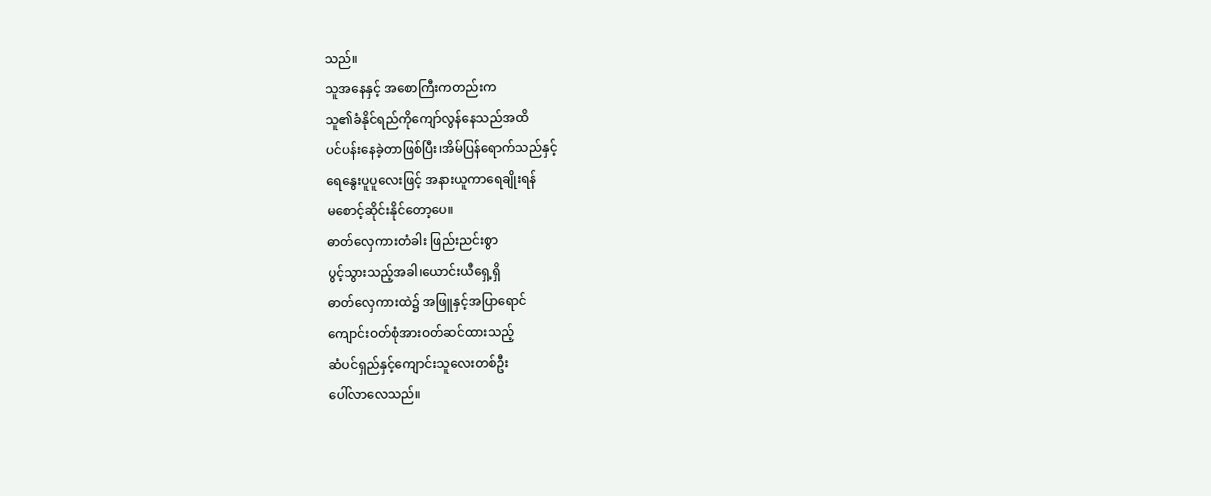သည်။
သူအနေနှင့် အစောကြီးကတည်းက
သူ၏ခံနိုင်ရည်ကိုကျော်လွန်နေသည်အထိ
ပင်ပန်းနေခဲ့တာဖြစ်ပြီး၊အိမ်ပြန်ရောက်သည်နှင့်
ရေနွေးပူပူလေးဖြင့် အနားယူကာရေချိုးရန်
မစောင့်ဆိုင်းနိုင်တော့ပေ။
ဓာတ်လှေကားတံခါး ဖြည်းညင်းစွာ
ပွင့်သွားသည့်အခါ၊ယောင်းယီရှေ့ရှိ
ဓာတ်လှေကားထဲ၌ အဖြူနှင့်အပြာရောင်
ကျောင်းဝတ်စုံအားဝတ်ဆင်ထားသည့်
ဆံပင်ရှည်နှင့်ကျောင်းသူလေးတစ်ဦး
ပေါ်လာလေသည်။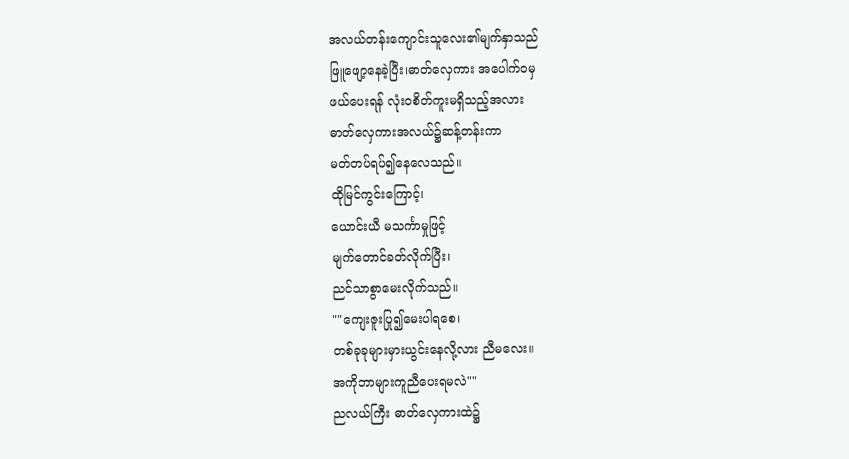အလယ်တန်းကျောင်းသူလေး၏မျက်နှာသည်
ဖြူဖျော့နေခဲ့ပြီး၊ဓာတ်လှေကား အပေါက်ဝမှ
ဖယ်ပေးရန် လုံးဝစိတ်ကူးမရှိသည့်အလား
ဓာတ်လှေကားအလယ်၌ဆန့်တန်းကာ
မတ်တပ်ရပ်၍နေလေသည်။
ထိုမြင်ကွင်းကြောင့်၊
ယောင်းယီ မသင်္ကာမှုဖြင့်
မျက်တောင်ခတ်လိုက်ပြီး၊
ညင်သာစွာမေးလိုက်သည်။
""ကျေးဇူးပြု၍မေးပါရစေ၊
တစ်ခုခုများမှားယွင်းနေလို့လား ညီမလေး။
အကိုဘာများကူညီပေးရမလဲ""
ညလယ်ကြီး ဓာတ်လှေကားထဲ၌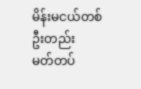မိန်းမငယ်တစ်ဦးတည်း
မတ်တပ်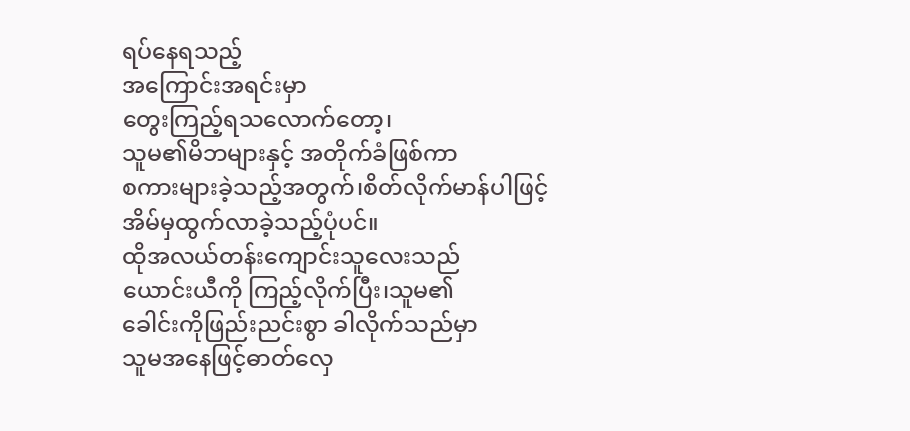ရပ်နေရသည့်
အကြောင်းအရင်းမှာ
တွေးကြည့်ရသလောက်တော့၊
သူမ၏မိဘများနှင့် အတိုက်ခံဖြစ်ကာ
စကားများခဲ့သည့်အတွက်၊စိတ်လိုက်မာန်ပါဖြင့်
အိမ်မှထွက်လာခဲ့သည့်ပုံပင်။
ထိုအလယ်တန်းကျောင်းသူလေးသည်
ယောင်းယီကို ကြည့်လိုက်ပြီး၊သူမ၏
ခေါင်းကိုဖြည်းညင်းစွာ ခါလိုက်သည်မှာ
သူမအနေဖြင့်ဓာတ်လှေ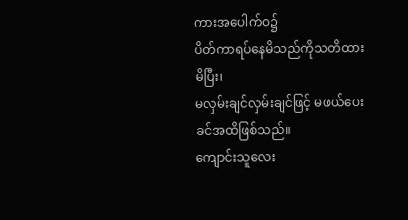ကားအပေါက်ဝ၌
ပိတ်ကာရပ်နေမိသည်ကိုသတိထားမိပြီး၊
မလှမ်းချင်လှမ်းချင်ဖြင့် မဖယ်ပေးခင်အထိဖြစ်သည်။
ကျောင်းသူလေး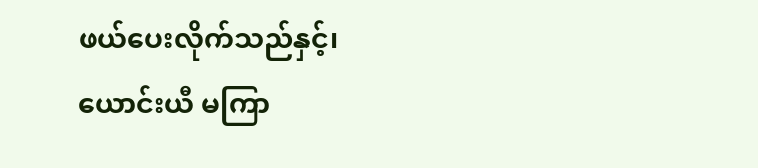ဖယ်ပေးလိုက်သည်နှင့်၊
ယောင်းယီ မကြာ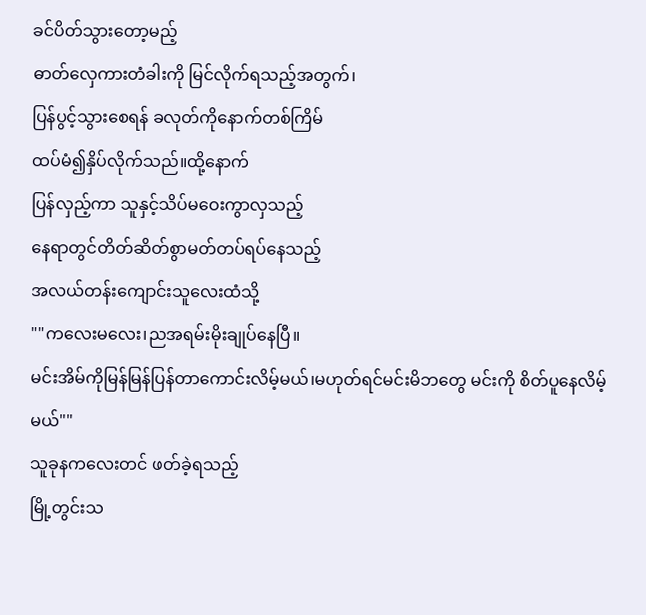ခင်ပိတ်သွားတော့မည့်
ဓာတ်လှေကားတံခါးကို မြင်လိုက်ရသည့်အတွက်၊
ပြန်ပွင့်သွားစေရန် ခလုတ်ကိုနောက်တစ်ကြိမ်
ထပ်မံ၍နှိပ်လိုက်သည်။ထို့နောက်
ပြန်လှည့်ကာ သူနှင့်သိပ်မဝေးကွာလှသည့်
နေရာတွင်တိတ်ဆိတ်စွာမတ်တပ်ရပ်နေသည့်
အလယ်တန်းကျောင်းသူလေးထံသို့
""ကလေးမလေး၊ညအရမ်းမိုးချုပ်နေပြီ။
မင်းအိမ်ကိုမြန်မြန်ပြန်တာကောင်းလိမ့်မယ်၊မဟုတ်ရင်မင်းမိဘတွေ မင်းကို စိတ်ပူနေလိမ့်မယ်""
သူခုနကလေးတင် ဖတ်ခဲ့ရသည့်
မြို့တွင်းသ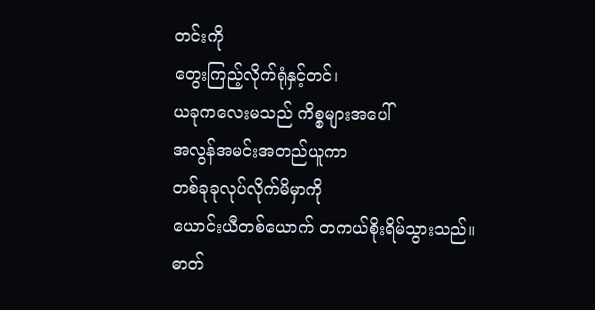တင်းကို
တွေးကြည့်လိုက်ရုံနှင့်တင်၊
ယခုကလေးမသည် ကိစ္စများအပေါ်
အလွန်အမင်းအတည်ယူကာ
တစ်ခုခုလုပ်လိုက်မိမှာကို
ယောင်းယီတစ်ယောက် တကယ်စိုးရိမ်သွားသည်။
ဓာတ်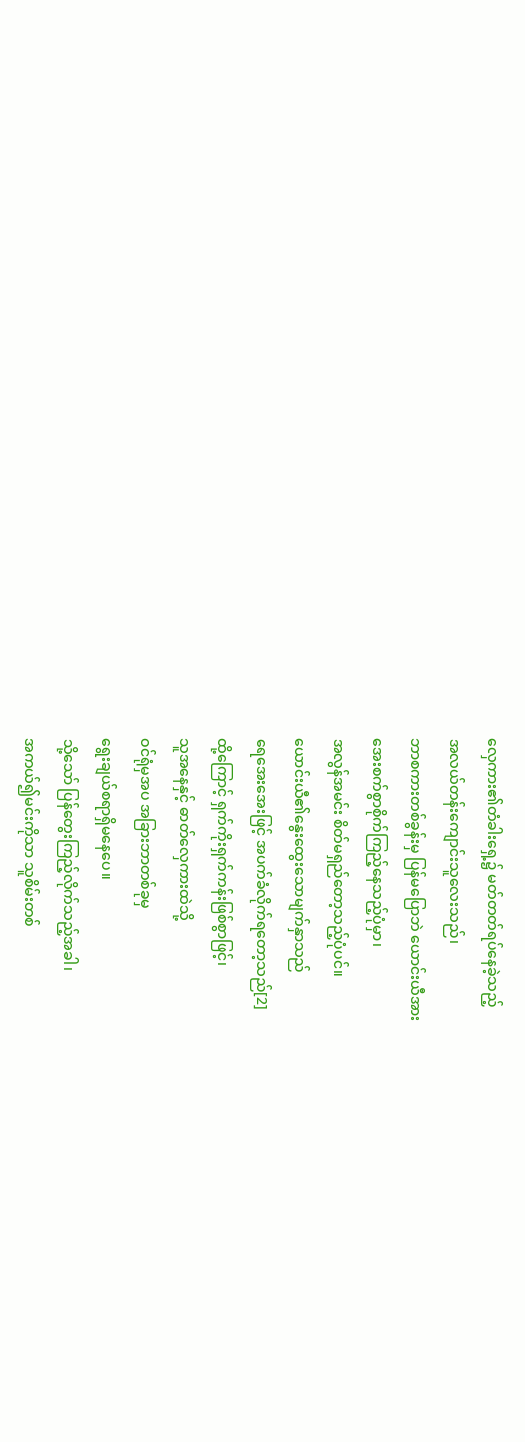လှေကား၏တံခါးရှေ့၌ မတ်တတ်ရပ်နေခဲ့သည့်
အလယ်တန်းကျောင်းသူလေးသည်၊
ဘာစကားတစ်ခွန်းမှ ပြန်မပြောဘဲ ယောင်းယီအား
အေးစက်စွာစိုက်ကြည့်နေသည့်ပုံမှာ၊
အလွန်အမင်း စိတ်မရှည်တော့သည့်ပုံပင်။
ယောင်းယီ၏နွေးထွေးသောမျက်နှာသည်
ရေအေးအေးဖြင့် အပက်ခံလိုက်ရတော့သည်[2]
ထို့ကြောင့် ရှက်ကိုးရှက်ကန်းဖြစ်စွာဖြင့်၊
သူအနေနှင့် ဓာတ်လှေကားထဲသို့
ဝင်ရုံမှအပ အခြားဘာတစ်ခုမှ
ရွေးချယ်စရာရှိမနေပေ။
သို့သော် ပြန်တွေးကြည့်လိုက်သည့်အခါ၊
အကယ်၍မင်းကိုသာ သူစိမ်းတစ်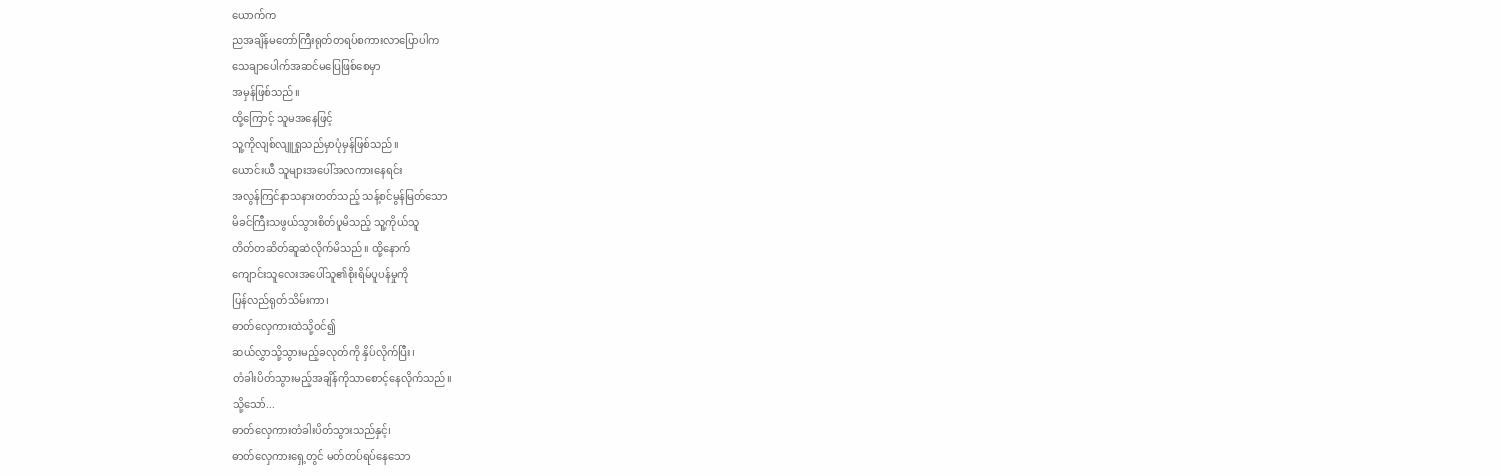ယောက်က
ညအချိန်မတော်ကြီးရုတ်တရပ်စကားလာပြောပါက
သေချာပေါက်အဆင်မပြေဖြစ်စေမှာ
အမှန်ဖြစ်သည်။
ထို့ကြောင့် သူမအနေဖြင့်
သူ့ကိုလျစ်လျူရှုသည်မှာပုံမှန်ဖြစ်သည်။
ယောင်းယီ သူများအပေါ်အလကားနေရင်း
အလွန်ကြင်နာသနားတတ်သည့် သန့်စင်မွန်မြတ်သော
မိခင်ကြီးသဖွယ်သွားစိတ်ပူမိသည့် သူ့ကိုယ်သူ
တိတ်တဆိတ်ဆူဆဲလိုက်မိသည်။ ထို့နောက်
ကျောင်းသူလေးအပေါ်သူ၏စိုးရိမ်ပူပန်မှုကို
ပြန်လည်ရုတ်သိမ်းကာ၊
ဓာတ်လှေကားထဲသို့ဝင်၍
ဆယ်လွှာသို့သွားမည့်ခလုတ်ကို နှိပ်လိုက်ပြီး၊
တံခါးပိတ်သွားမည့်အချိန်ကိုသာစောင့်နေလိုက်သည်။
သို့သော်...
ဓာတ်လှေကားတံခါးပိတ်သွားသည်နှင့်၊
ဓာတ်လှေကားရှေ့တွင် မတ်တပ်ရပ်နေသော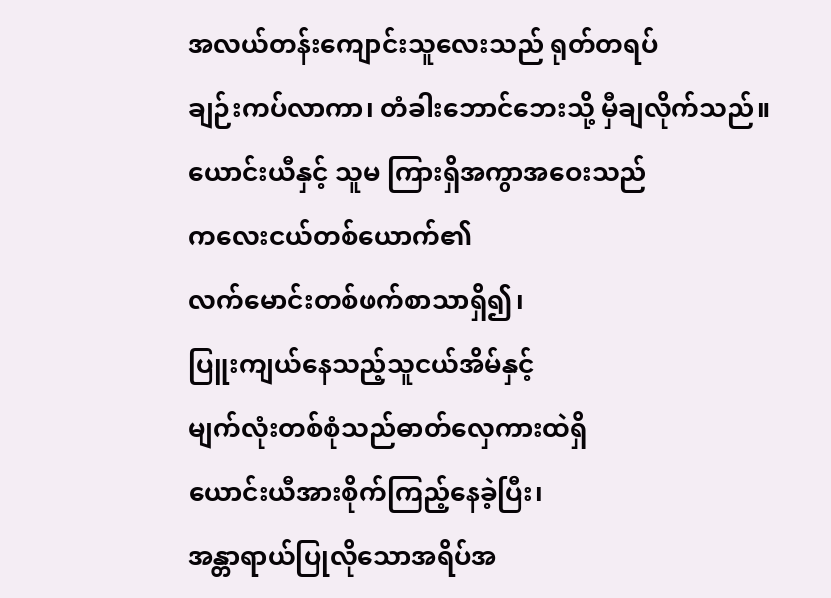အလယ်တန်းကျောင်းသူလေးသည် ရုတ်တရပ်
ချဉ်းကပ်လာကာ၊ တံခါးဘောင်ဘေးသို့ မှီချလိုက်သည်။
ယောင်းယီနှင့် သူမ ကြားရှိအကွာအဝေးသည်
ကလေးငယ်တစ်ယောက်၏
လက်မောင်းတစ်ဖက်စာသာရှိ၍၊
ပြူးကျယ်နေသည့်သူငယ်အိမ်နှင့်
မျက်လုံးတစ်စုံသည်ဓာတ်လှေကားထဲရှိ
ယောင်းယီအားစိုက်ကြည့်နေခဲ့ပြီး၊
အန္တာရာယ်ပြုလိုသောအရိပ်အ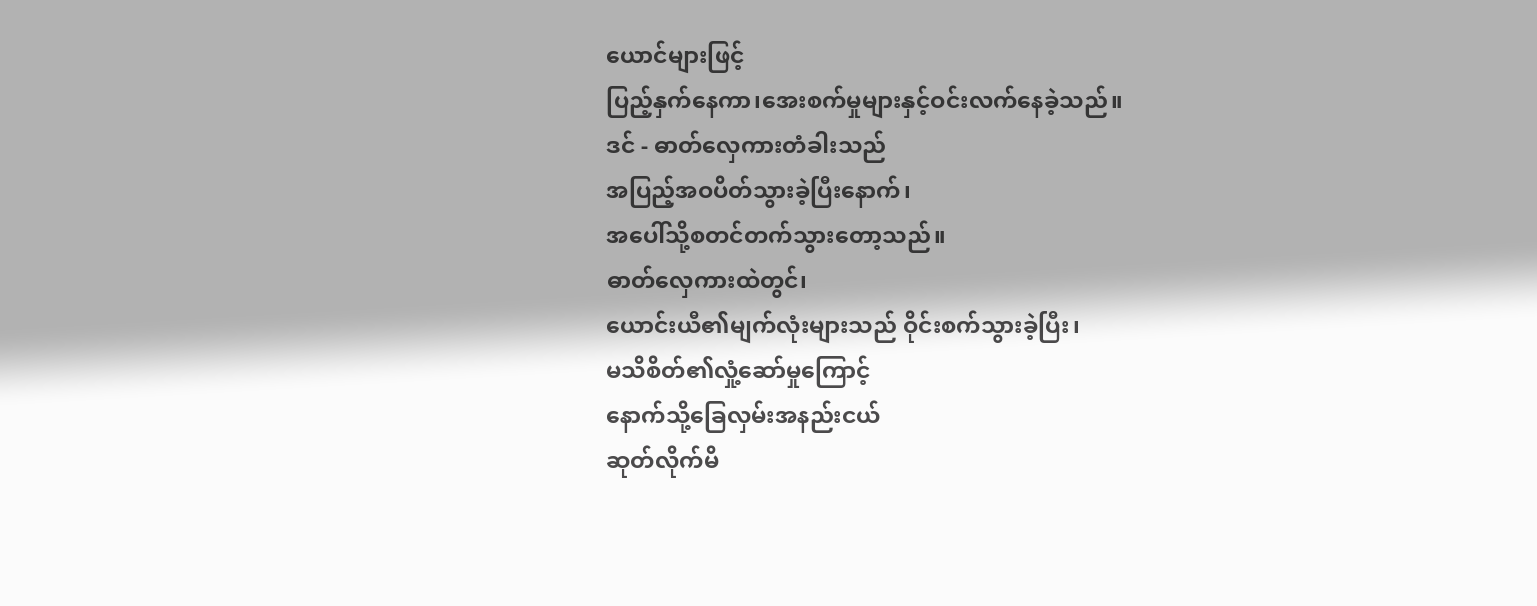ယောင်များဖြင့်
ပြည့်နှက်နေကာ၊အေးစက်မှုများနှင့်ဝင်းလက်နေခဲ့သည်။
ဒင် - ဓာတ်လှေကားတံခါးသည်
အပြည့်အဝပိတ်သွားခဲ့ပြီးနောက်၊
အပေါ်သို့စတင်တက်သွားတော့သည်။
ဓာတ်လှေကားထဲတွင်၊
ယောင်းယီ၏မျက်လုံးများသည် ဝိုင်းစက်သွားခဲ့ပြီး၊
မသိစိတ်၏လှုံ့ဆော်မှုကြောင့်
နောက်သို့ခြေလှမ်းအနည်းငယ်
ဆုတ်လိုက်မိ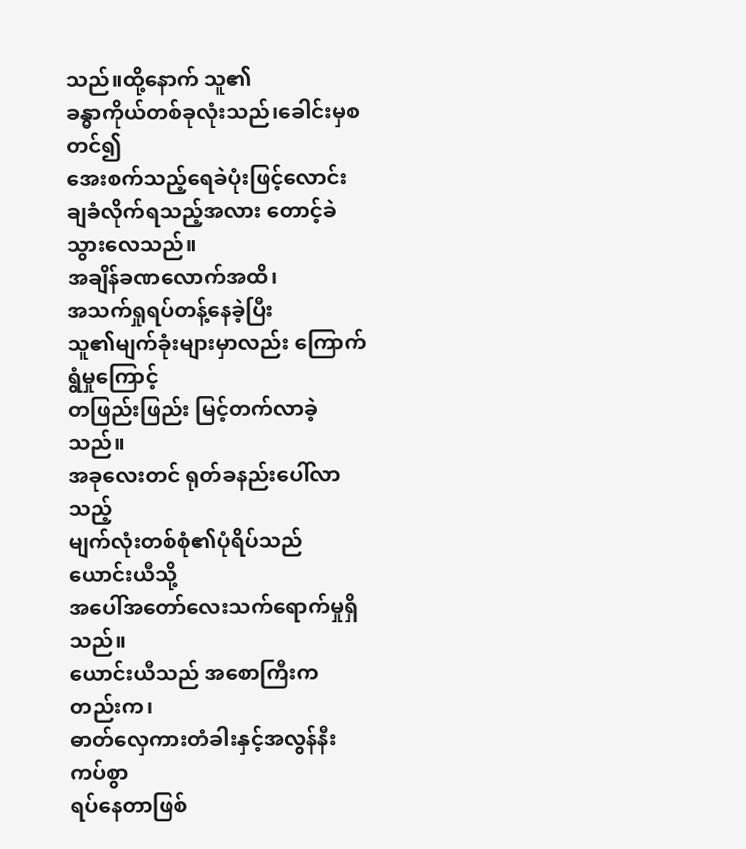သည်။ထို့နောက် သူ၏
ခန္ဓာကိုယ်တစ်ခုလုံးသည်၊ခေါင်းမှစတင်၍
အေးစက်သည့်ရေခဲပုံးဖြင့်လောင်းချခံလိုက်ရသည့်အလား တောင့်ခဲသွားလေသည်။
အချိန်ခဏလောက်အထိ၊
အသက်ရှုရပ်တန့်နေခဲ့ပြီး
သူ၏မျက်ခုံးများမှာလည်း ကြောက်ရွံမှုကြောင့်
တဖြည်းဖြည်း မြင့်တက်လာခဲ့သည်။
အခုလေးတင် ရုတ်ခနည်းပေါ်လာသည့်
မျက်လုံးတစ်စုံ၏ပုံရိပ်သည် ယောင်းယီသို့
အပေါ်အတော်လေးသက်ရောက်မှုရှိသည်။
ယောင်းယီသည် အစောကြီးကတည်းက၊
ဓာတ်လှေကားတံခါးနှင့်အလွန်နီးကပ်စွာ
ရပ်နေတာဖြစ်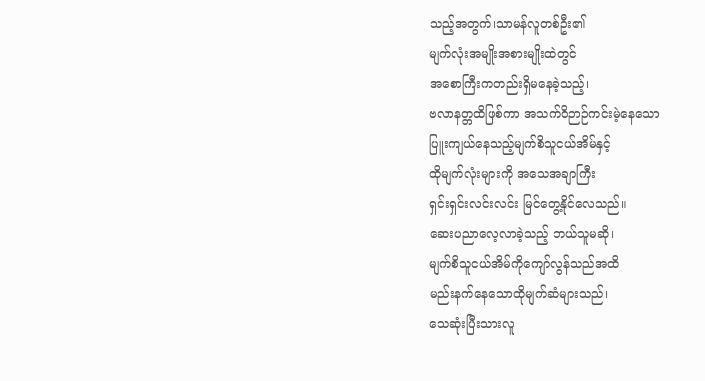သည့်အတွက်၊သာမန်လူတစ်ဦး၏
မျက်လုံးအမျိုးအစားမျိုးထဲတွင်
အစောကြီးကတည်းရှိမနေခဲ့သည့်၊
ဗလာနတ္တထိဖြစ်ကာ အသက်ဝိဉာဉ်ကင်းမဲ့နေသော
ပြူးကျယ်နေသည့်မျက်စိသူငယ်အိမ်နှင့်
ထိုမျက်လုံးများကို အသေအချာကြီး
ရှင်းရှင်းလင်းလင်း မြင်တွေ့နိုင်လေသည်။
ဆေးပညာလေ့လာခဲ့သည့် ဘယ်သူမဆို၊
မျက်စိသူငယ်အိမ်ကိုကျော်လွန်သည်အထိ
မည်းနက်နေသောထိုမျက်ဆံများသည်၊
သေဆုံးပြီးသားလူ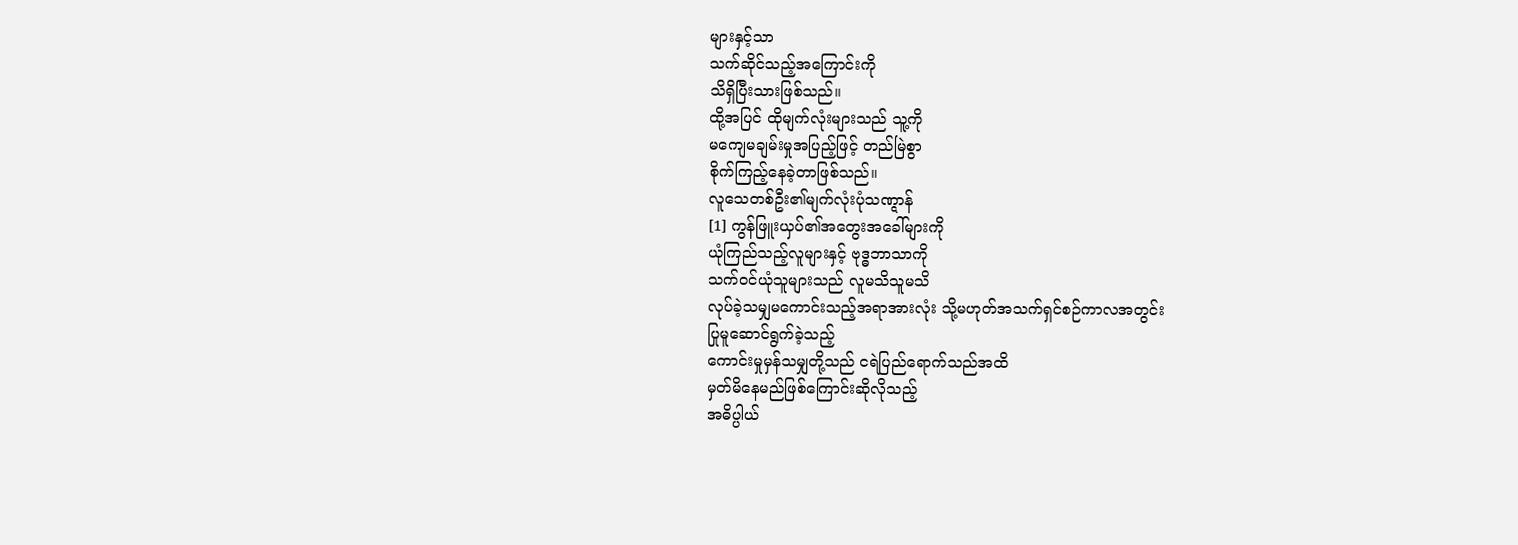များနှင့်သာ
သက်ဆိုင်သည့်အကြောင်းကို
သိရှိပြီးသားဖြစ်သည်။
ထို့အပြင် ထိုမျက်လုံးများသည် သူ့ကို
မကျေမချမ်းမှုအပြည့်ဖြင့် တည်မြဲစွာ
စိုက်ကြည့်နေခဲ့တာဖြစ်သည်။
လူသေတစ်ဦး၏မျက်လုံးပုံသဏ္ဋာန်
[1] ကွန်ဖြူးယှပ်၏အတွေးအခေါ်များကို
ယုံကြည်သည့်လူများနှင့် ဗုဒ္ဓဘာသာကို
သက်ဝင်ယုံသူများသည် လူမသိသူမသိ
လုပ်ခဲ့သမျှမကောင်းသည့်အရာအားလုံး သို့မဟုတ်အသက်ရှင်စဉ်ကာလအတွင်း
ပြုမူဆောင်ရွက်ခဲ့သည့်
ကောင်းမှုမှန်သမျှတို့သည် ငရဲပြည်ရောက်သည်အထိ
မှတ်မိနေမည်ဖြစ်ကြောင်းဆိုလိုသည့်
အဓိပ္ပါယ်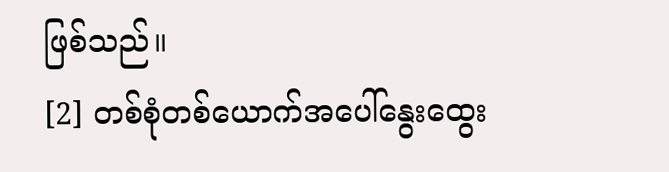ဖြစ်သည်။
[2] တစ်စုံတစ်ယောက်အပေါ်နွေးထွေး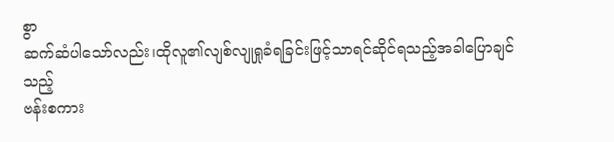စွာ
ဆက်ဆံပါသော်လည်း၊ထိုလူ၏လျစ်လျုရှုခံရခြင်းဖြင့်သာရင်ဆိုင်ရသည့်အခါပြောချင်သည့်
ဗန်းစကား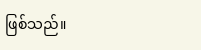ဖြစ်သည်။